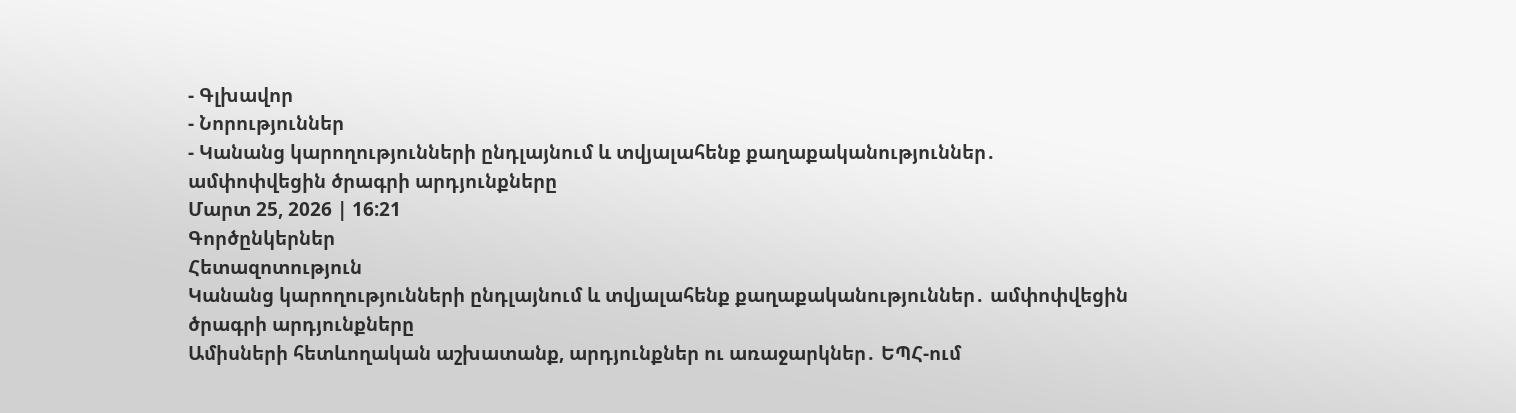- Գլխավոր
- Նորություններ
- Կանանց կարողությունների ընդլայնում և տվյալահենք քաղաքականություններ․ ամփոփվեցին ծրագրի արդյունքները
Մարտ 25, 2026 | 16:21
Գործընկերներ
Հետազոտություն
Կանանց կարողությունների ընդլայնում և տվյալահենք քաղաքականություններ․ ամփոփվեցին ծրագրի արդյունքները
Ամիսների հետևողական աշխատանք, արդյունքներ ու առաջարկներ․ ԵՊՀ-ում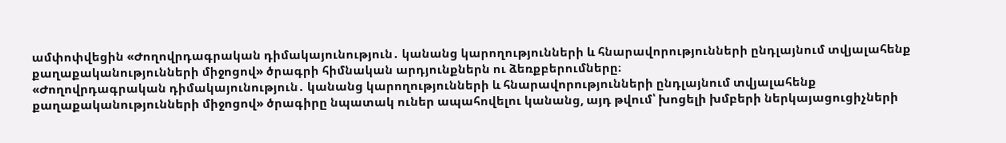ամփոփվեցին «Ժողովրդագրական դիմակայունություն․ կանանց կարողությունների և հնարավորությունների ընդլայնում տվյալահենք քաղաքականությունների միջոցով» ծրագրի հիմնական արդյունքներն ու ձեռքբերումները։
«Ժողովրդագրական դիմակայունություն․ կանանց կարողությունների և հնարավորությունների ընդլայնում տվյալահենք քաղաքականությունների միջոցով» ծրագիրը նպատակ ուներ ապահովելու կանանց, այդ թվում՝ խոցելի խմբերի ներկայացուցիչների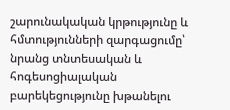շարունակական կրթությունը և հմտությունների զարգացումը՝ նրանց տնտեսական և հոգեսոցիալական բարեկեցությունը խթանելու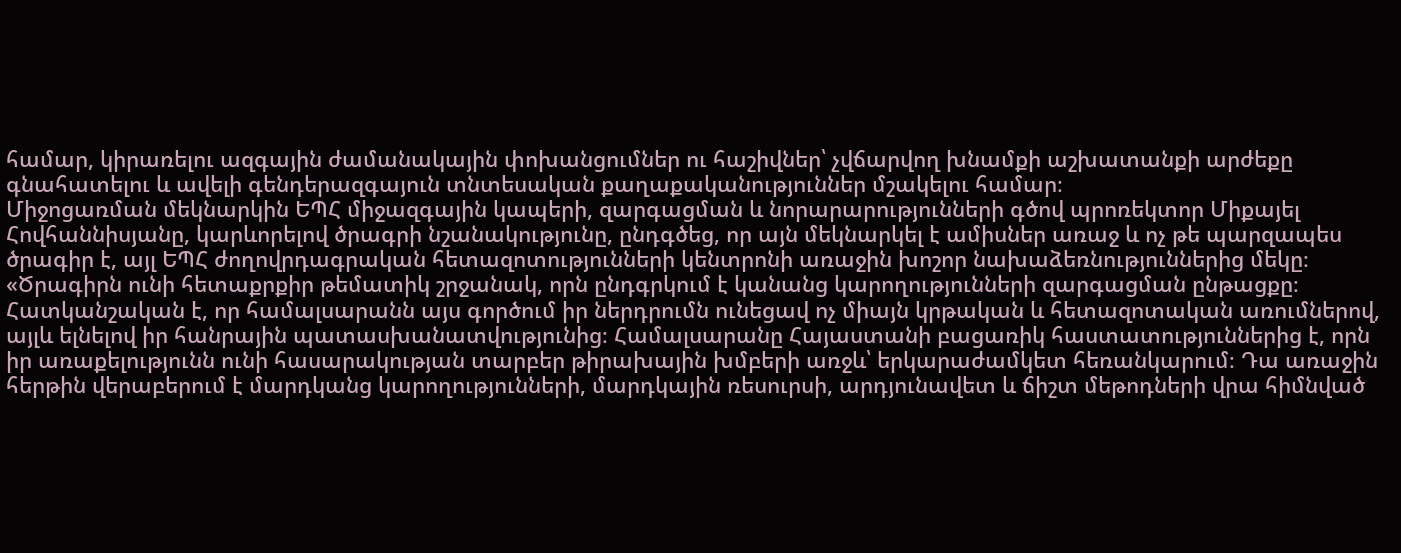համար, կիրառելու ազգային ժամանակային փոխանցումներ ու հաշիվներ՝ չվճարվող խնամքի աշխատանքի արժեքը գնահատելու և ավելի գենդերազգայուն տնտեսական քաղաքականություններ մշակելու համար։
Միջոցառման մեկնարկին ԵՊՀ միջազգային կապերի, զարգացման և նորարարությունների գծով պրոռեկտոր Միքայել Հովհաննիսյանը, կարևորելով ծրագրի նշանակությունը, ընդգծեց, որ այն մեկնարկել է ամիսներ առաջ և ոչ թե պարզապես ծրագիր է, այլ ԵՊՀ ժողովրդագրական հետազոտությունների կենտրոնի առաջին խոշոր նախաձեռնություններից մեկը։
«Ծրագիրն ունի հետաքրքիր թեմատիկ շրջանակ, որն ընդգրկում է կանանց կարողությունների զարգացման ընթացքը։ Հատկանշական է, որ համալսարանն այս գործում իր ներդրումն ունեցավ ոչ միայն կրթական և հետազոտական առումներով, այլև ելնելով իր հանրային պատասխանատվությունից։ Համալսարանը Հայաստանի բացառիկ հաստատություններից է, որն իր առաքելությունն ունի հասարակության տարբեր թիրախային խմբերի առջև՝ երկարաժամկետ հեռանկարում։ Դա առաջին հերթին վերաբերում է մարդկանց կարողությունների, մարդկային ռեսուրսի, արդյունավետ և ճիշտ մեթոդների վրա հիմնված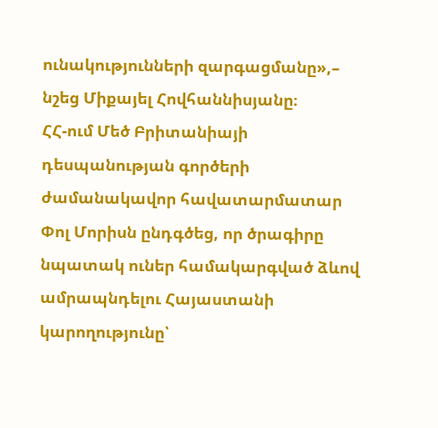ունակությունների զարգացմանը»,– նշեց Միքայել Հովհաննիսյանը։
ՀՀ-ում Մեծ Բրիտանիայի դեսպանության գործերի ժամանակավոր հավատարմատար Փոլ Մորիսն ընդգծեց, որ ծրագիրը նպատակ ուներ համակարգված ձևով ամրապնդելու Հայաստանի կարողությունը՝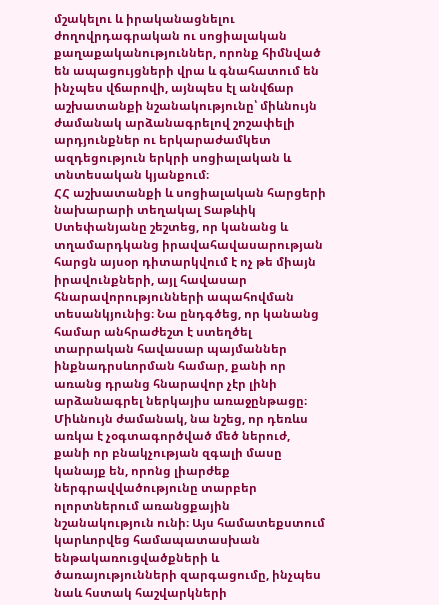մշակելու և իրականացնելու ժողովրդագրական ու սոցիալական քաղաքականություններ, որոնք հիմնված են ապացույցների վրա և գնահատում են ինչպես վճարովի, այնպես էլ անվճար աշխատանքի նշանակությունը՝ միևնույն ժամանակ արձանագրելով շոշափելի արդյունքներ ու երկարաժամկետ ազդեցություն երկրի սոցիալական և տնտեսական կյանքում։
ՀՀ աշխատանքի և սոցիալական հարցերի նախարարի տեղակալ Տաթևիկ Ստեփանյանը շեշտեց, որ կանանց և տղամարդկանց իրավահավասարության հարցն այսօր դիտարկվում է ոչ թե միայն իրավունքների, այլ հավասար հնարավորությունների ապահովման տեսանկյունից։ Նա ընդգծեց, որ կանանց համար անհրաժեշտ է ստեղծել տարրական հավասար պայմաններ ինքնադրսևորման համար, քանի որ առանց դրանց հնարավոր չէր լինի արձանագրել ներկայիս առաջընթացը։ Միևնույն ժամանակ, նա նշեց, որ դեռևս առկա է չօգտագործված մեծ ներուժ, քանի որ բնակչության զգալի մասը կանայք են, որոնց լիարժեք ներգրավվածությունը տարբեր ոլորտներում առանցքային նշանակություն ունի։ Այս համատեքստում կարևորվեց համապատասխան ենթակառուցվածքների և ծառայությունների զարգացումը, ինչպես նաև հստակ հաշվարկների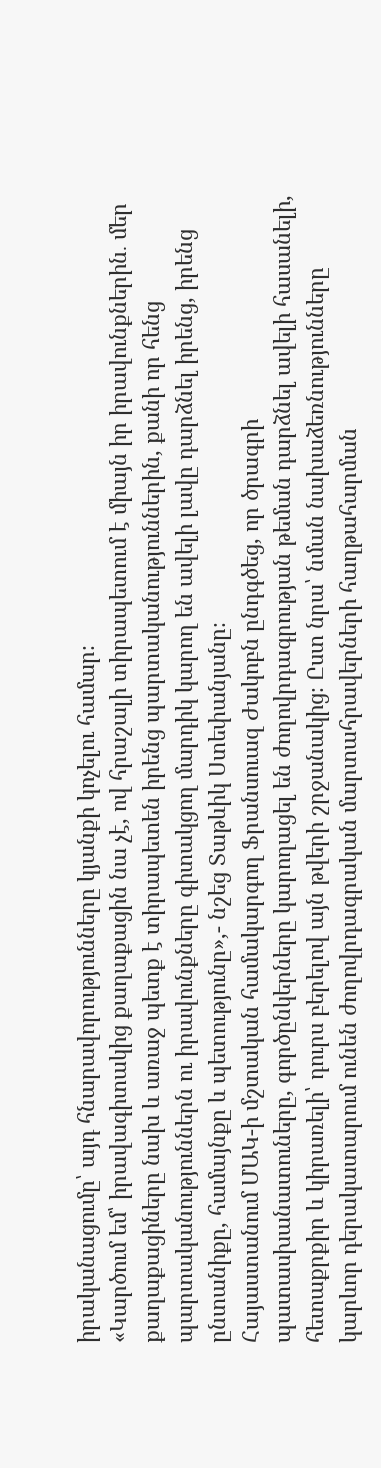իրականացումը՝ այդ հնարավորությունները կյանքի կոչելու համար։
«Կարծում եմ՝ իրավագիտակից քաղաքացին նա չէ, ով հրաշալի տիրապետում է միայն իր իրավունքներին․ մեր քաղաքացիները նախ և առաջ պետք է տիրապետեն իրենց պարտականություններին, քանի որ հենց պարտականություններն ու իրավունքները գիտակցող մարդիկ կարող են ավելի լավը դարձնել իրենց, իրենց ընտանիքը, համայնքը և պետությունը»,- նշեց Տաթևիկ Ստեփանյանը։
Հայաստանում ՄԱԿ-ի մշտական համակարգող Ֆրանսուազ Ժակոբն ընդգծեց, որ ծրագրի պատասխանատուները, գործընկերները կարողացել են ժողովրդագրության թեման դարձնել ավելի հասանելի, հետաքրքիր և կիրառելի՝ դուրս բերելով այն թվերի շրջանակից։ Ըստ նրա՝ նման նախաձեռնությունները կարևոր դերակատարում ունեն ժողովրդագրական մարտահրավերների հաղթահարման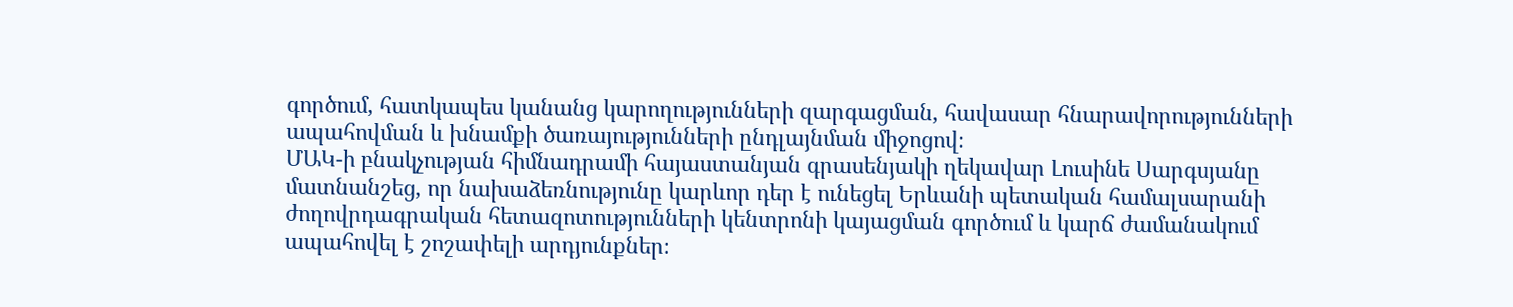գործում, հատկապես կանանց կարողությունների զարգացման, հավասար հնարավորությունների ապահովման և խնամքի ծառայությունների ընդլայնման միջոցով։
ՄԱԿ-ի բնակչության հիմնադրամի հայաստանյան գրասենյակի ղեկավար Լուսինե Սարգսյանը մատնանշեց, որ նախաձեռնությունը կարևոր դեր է ունեցել Երևանի պետական համալսարանի ժողովրդագրական հետազոտությունների կենտրոնի կայացման գործում և կարճ ժամանակում ապահովել է շոշափելի արդյունքներ։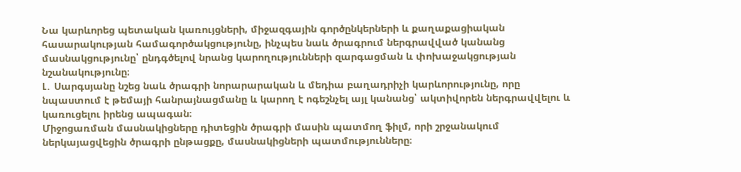Նա կարևորեց պետական կառույցների, միջազգային գործընկերների և քաղաքացիական հասարակության համագործակցությունը, ինչպես նաև ծրագրում ներգրավված կանանց մասնակցությունը՝ ընդգծելով նրանց կարողությունների զարգացման և փոխաջակցության նշանակությունը։
Լ․ Սարգսյանը նշեց նաև ծրագրի նորարարական և մեդիա բաղադրիչի կարևորությունը, որը նպաստում է թեմայի հանրայնացմանը և կարող է ոգեշնչել այլ կանանց՝ ակտիվորեն ներգրավվելու և կառուցելու իրենց ապագան։
Միջոցառման մասնակիցները դիտեցին ծրագրի մասին պատմող ֆիլմ, որի շրջանակում ներկայացվեցին ծրագրի ընթացքը, մասնակիցների պատմությունները։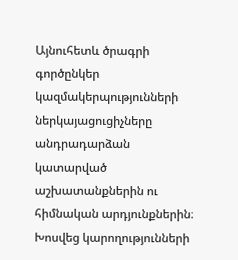Այնուհետև ծրագրի գործընկեր կազմակերպությունների ներկայացուցիչները անդրադարձան կատարված աշխատանքներին ու հիմնական արդյունքներին։ Խոսվեց կարողությունների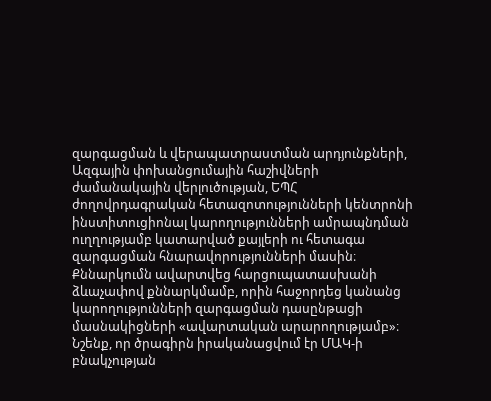զարգացման և վերապատրաստման արդյունքների, Ազգային փոխանցումային հաշիվների ժամանակային վերլուծության, ԵՊՀ ժողովրդագրական հետազոտությունների կենտրոնի ինստիտուցիոնալ կարողությունների ամրապնդման ուղղությամբ կատարված քայլերի ու հետագա զարգացման հնարավորությունների մասին։ Քննարկումն ավարտվեց հարցուպատասխանի ձևաչափով քննարկմամբ, որին հաջորդեց կանանց կարողությունների զարգացման դասընթացի մասնակիցների «ավարտական արարողությամբ»։
Նշենք, որ ծրագիրն իրականացվում էր ՄԱԿ-ի բնակչության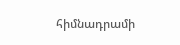հիմնադրամի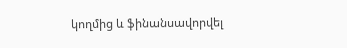կողմից և ֆինանսավորվել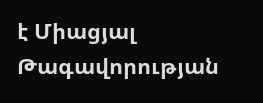է Միացյալ Թագավորության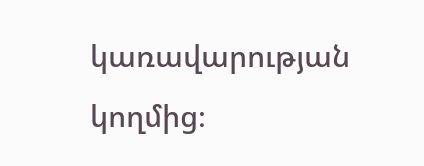կառավարության կողմից։